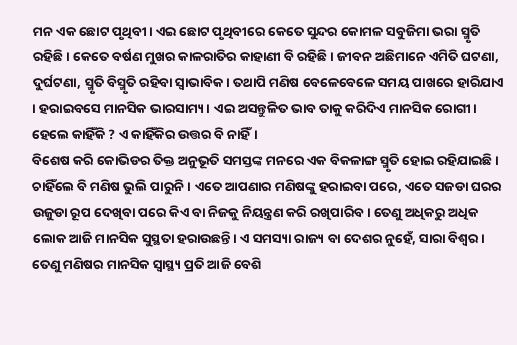ମନ ଏକ ଛୋଟ ପୃଥିବୀ। ଏଇ ଛୋଟ ପୃଥିବୀରେ କେତେ ସୁନ୍ଦର କୋମଳ ସବୁଜିମା ଭରା ସ୍ମୃତି ରହିଛି। କେତେ ବର୍ଷଣ ମୁଖର କାଳରାତିର କାହାଣୀ ବି ରହିଛି। ଜୀବନ ଅଛିମାନେ ଏମିତି ଘଟଣା, ଦୁର୍ଘଟଣା, ସ୍ମୃତି ବିସ୍ମୃତି ରହିବା ସ୍ୱାଭାବିକ। ତଥାପି ମଣିଷ ବେଳେବେଳେ ସମୟ ପାଖରେ ହାରିଯାଏ । ହରାଇବସେ ମାନସିକ ଭାରସାମ୍ୟ। ଏଇ ଅସନ୍ତୁଳିତ ଭାବ ତାକୁ କରିଦିଏ ମାନସିକ ରୋଗୀ। ହେଲେ କାହିଁକି ? ଏ କାହିଁକିର ଉତ୍ତର ବି ନାହିଁ।
ବିଶେଷ କରି କୋଭିଡର ତିକ୍ତ ଅନୁଭୂତି ସମସ୍ତଙ୍କ ମନରେ ଏକ ବିକଳାଙ୍ଗ ସ୍ମୃତି ହୋଇ ରହିଯାଇଛି। ଚାହିଁଲେ ବି ମଣିଷ ଭୁଲି ପାରୁନି। ଏତେ ଆପଣାର ମଣିଷଙ୍କୁ ହରାଇବା ପରେ, ଏତେ ସଜଡା ଘରର ଉଜୁଡା ରୂପ ଦେଖିବା ପରେ କିଏ ବା ନିଜକୁ ନିୟନ୍ତ୍ରଣ କରି ରଖିପାରିବ। ତେଣୁ ଅଧିକରୁ ଅଧିକ ଲୋକ ଆଜି ମାନସିକ ସୁସ୍ଥତା ହରାଉଛନ୍ତି। ଏ ସମସ୍ୟା ରାଜ୍ୟ ବା ଦେଶର ନୁହେଁ, ସାରା ବିଶ୍ୱର। ତେଣୁ ମଣିଷର ମାନସିକ ସ୍ୱାସ୍ଥ୍ୟ ପ୍ରତି ଆଜି ବେଶି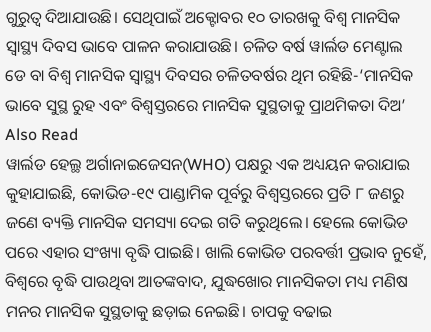ଗୁରୁତ୍ୱ ଦିଆଯାଉଛି। ସେଥିପାଇଁ ଅକ୍ଟୋବର ୧୦ ତାରଖକୁ ବିଶ୍ୱ ମାନସିକ ସ୍ୱାସ୍ଥ୍ୟ ଦିବସ ଭାବେ ପାଳନ କରାଯାଉଛି। ଚଳିତ ବର୍ଷ ୱାର୍ଲଡ ମେଣ୍ଟାଲ ଡେ ବା ବିଶ୍ୱ ମାନସିକ ସ୍ୱାସ୍ଥ୍ୟ ଦିବସର ଚଳିତବର୍ଷର ଥିମ ରହିଛି-‘ମାନସିକ ଭାବେ ସୁସ୍ଥ ରୁହ ଏବଂ ବିଶ୍ୱସ୍ତରରେ ମାନସିକ ସୁସ୍ଥତାକୁ ପ୍ରାଥମିକତା ଦିଅ’
Also Read
ୱାର୍ଲଡ ହେଲ୍ଥ ଅର୍ଗାନାଇଜେସନ(WHO) ପକ୍ଷରୁ ଏକ ଅଧ୍ୟୟନ କରାଯାଇ କୁହାଯାଇଛି, କୋଭିଡ-୧୯ ପାଣ୍ଡାମିକ ପୂର୍ବରୁ ବିଶ୍ୱସ୍ତରରେ ପ୍ରତି ୮ ଜଣରୁ ଜଣେ ବ୍ୟକ୍ତି ମାନସିକ ସମସ୍ୟା ଦେଇ ଗତି କରୁଥିଲେ। ହେଲେ କୋଭିଡ ପରେ ଏହାର ସଂଖ୍ୟା ବୃଦ୍ଧି ପାଇଛି। ଖାଲି କୋଭିଡ ପରବର୍ତ୍ତୀ ପ୍ରଭାବ ନୁହେଁ, ବିଶ୍ୱରେ ବୃଦ୍ଧି ପାଉଥିବା ଆତଙ୍କବାଦ, ଯୁଦ୍ଧଖୋର ମାନସିକତା ମଧ୍ୟ ମଣିଷ ମନର ମାନସିକ ସୁସ୍ଥତାକୁ ଛଡ଼ାଇ ନେଇଛି। ଚାପକୁ ବଢାଇ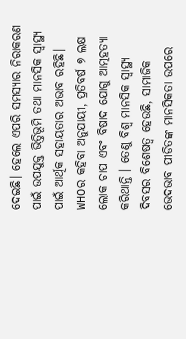ଦେଇଛି। ହେଲେ ଏପରି ସମସ୍ୟାର ନିରାକରଣ ପାଇଁ ଉପଯୁକ୍ତ ଭିତ୍ତିଭୂମି ତଥା ମାନସିକ ସ୍ୱାସ୍ଥ୍ୟ ପାଇଁ ଆର୍ଥିକ ସହାୟତାର ଅଭାବ ରହିଛି।
WHOର କହିବା ଅନୁଯାୟୀ, ପ୍ରତିବର୍ଷ ୭ ଲକ୍ଷ ଲୋକ ଚାପ ଏବଂ ବିଷାଦ ଯୋଗୁ ଆତ୍ମହତ୍ୟା କରିଥାନ୍ତି । ତେଣୁ ବିଶ୍ୱ ମାନସିକ ସ୍ୱାସ୍ଥ୍ୟ ଦିବସର ବିଶେଷତ୍ୱ ହେଉଛି, ସାମାଜିକ ଭେଦଭାବ ପୀଡିତଙ୍କ ମାନସିକତା ଉପରେ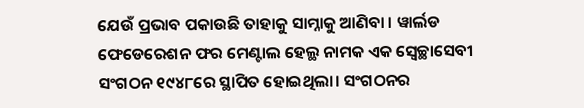ଯେଉଁ ପ୍ରଭାବ ପକାଉଛି ତାହାକୁ ସାମ୍ନାକୁ ଆଣିବା । ୱାର୍ଲଡ ଫେଡେରେଶନ ଫର ମେଣ୍ଟାଲ ହେଲ୍ଥ ନାମକ ଏକ ସ୍ୱେଚ୍ଛାସେବୀ ସଂଗଠନ ୧୯୪୮ରେ ସ୍ଥାପିତ ହୋଇଥିଲା। ସଂଗଠନର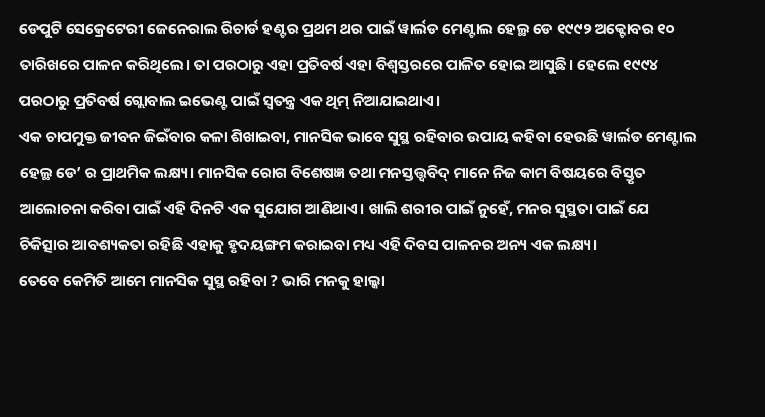ଡେପୁଟି ସେକ୍ରେଟେରୀ ଜେନେରାଲ ରିଚାର୍ଡ ହଣ୍ଟର ପ୍ରଥମ ଥର ପାଇଁ ୱାର୍ଲଡ ମେଣ୍ଟାଲ ହେଲ୍ଥ ଡେ ୧୯୯୨ ଅକ୍ଟୋବର ୧୦ ତାରିଖରେ ପାଳନ କରିଥିଲେ। ତା ପରଠାରୁ ଏହା ପ୍ରତିବର୍ଷ ଏହା ବିଶ୍ୱସ୍ତରରେ ପାଳିତ ହୋଇ ଆସୁଛି। ହେଲେ ୧୯୯୪ ପରଠାରୁ ପ୍ରତିବର୍ଷ ଗ୍ଲୋବାଲ ଇଭେଣ୍ଟ ପାଇଁ ସ୍ୱତନ୍ତ୍ର ଏକ ଥିମ୍ ନିଆଯାଇଥାଏ।
ଏକ ଚାପମୁକ୍ତ ଜୀବନ ଜିଇଁବାର କଳା ଶିଖାଇବା, ମାନସିକ ଭାବେ ସୁସ୍ଥ ରହିବାର ଉପାୟ କହିବା ହେଉଛି ୱାର୍ଲଡ ମେଣ୍ଟାଲ ହେଲ୍ଥ ଡେ’ ର ପ୍ରାଥମିକ ଲକ୍ଷ୍ୟ। ମାନସିକ ରୋଗ ବିଶେଷଜ୍ଞ ତଥା ମନସ୍ତତ୍ତ୍ୱବିଦ୍ ମାନେ ନିଜ କାମ ବିଷୟରେ ବିସ୍ତୃତ ଆଲୋଚନା କରିବା ପାଇଁ ଏହି ଦିନଟି ଏକ ସୁଯୋଗ ଆଣିଥାଏ। ଖାଲି ଶରୀର ପାଇଁ ନୁହେଁ, ମନର ସୁସ୍ଥତା ପାଇଁ ଯେ ଚିକିତ୍ସାର ଆବଶ୍ୟକତା ରହିଛି ଏହାକୁ ହୃଦୟଙ୍ଗମ କରାଇବା ମଧ୍ୟ ଏହି ଦିବସ ପାଳନର ଅନ୍ୟ ଏକ ଲକ୍ଷ୍ୟ।
ତେବେ କେମିତି ଆମେ ମାନସିକ ସୁସ୍ଥ ରହିବା ? ଭାରି ମନକୁ ହାଲ୍କା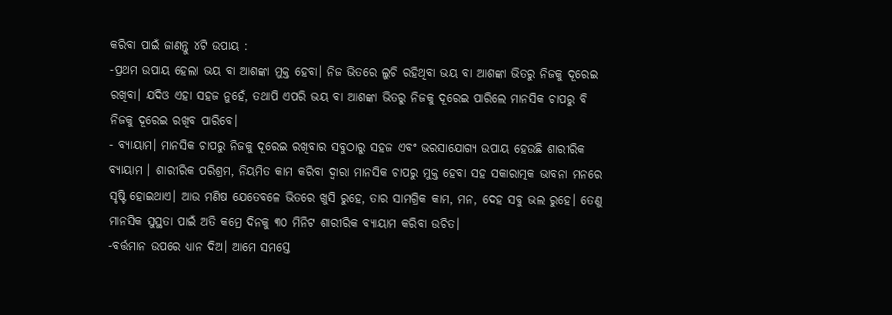କରିବା ପାଇଁ ଜାଣନ୍ତୁ ୪ଟି ଉପାୟ :
-ପ୍ରଥମ ଉପାୟ ହେଲା ଭୟ ବା ଆଶଙ୍କା ମୁକ୍ତ ହେବା। ନିଜ ଭିତରେ ଲୁଚି ରହିଥିବା ଭୟ ବା ଆଶଙ୍କା ଭିତରୁ ନିଜକୁ ଦୂରେଇ ରଖିବା। ଯଦିଓ ଏହା ସହଜ ନୁହେଁ, ତଥାପି ଏପରି ଭୟ ବା ଆଶଙ୍କା ଭିତରୁ ନିଜକୁ ଦୂରେଇ ପାରିଲେ ମାନସିକ ଚାପରୁ ବି ନିଜକୁ ଦୂରେଇ ରଖିବ ପାରିବେ।
- ବ୍ୟାୟାମ। ମାନସିକ ଚାପରୁ ନିଜକୁ ଦୂରେଇ ରଖିବାର ସବୁଠାରୁ ସହଜ ଏବଂ ଭରସାଯୋଗ୍ୟ ଉପାୟ ହେଉଛି ଶାରୀରିକ ବ୍ୟାୟାମ । ଶାରୀରିକ ପରିଶ୍ରମ, ନିୟମିତ କାମ କରିବା ଦ୍ୱାରା ମାନସିକ ଚାପରୁ ମୁକ୍ତ ହେବା ସହ ସକାରାତ୍ମକ ଭାବନା ମନରେ ସୃଷ୍ଟି ହୋଇଥାଏ। ଆଉ ମଣିଷ ଯେତେବଳେ ଭିତରେ ଖୁସି ରୁହେ, ତାର ସାମଗ୍ରିକ କାମ, ମନ, ଦେହ ସବୁ ଭଲ ରୁହେ। ତେଣୁ ମାନସିକ ସୁସ୍ଥତା ପାଇଁ ଅତି କମ୍ରେ ଦିନକୁ ୩୦ ମିନିଟ ଶାରୀରିକ ବ୍ୟାୟାମ କରିବା ଉଚିତ।
-ବର୍ତ୍ତମାନ ଉପରେ ଧ୍ୟାନ ଦିଅ। ଆମେ ସମସ୍ତେ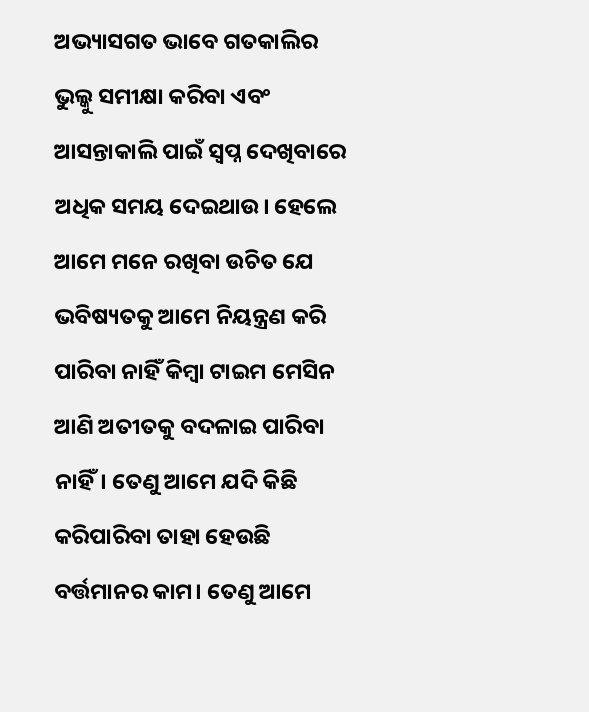ଅଭ୍ୟାସଗତ ଭାବେ ଗତକାଲିର ଭୁଲ୍କୁ ସମୀକ୍ଷା କରିବା ଏବଂ ଆସନ୍ତାକାଲି ପାଇଁ ସ୍ୱପ୍ନ ଦେଖିବାରେ ଅଧିକ ସମୟ ଦେଇଥାଉ। ହେଲେ ଆମେ ମନେ ରଖିବା ଉଚିତ ଯେ ଭବିଷ୍ୟତକୁ ଆମେ ନିୟନ୍ତ୍ରଣ କରି ପାରିବା ନାହିଁ କିମ୍ବା ଟାଇମ ମେସିନ ଆଣି ଅତୀତକୁ ବଦଳାଇ ପାରିବା ନାହିଁ। ତେଣୁ ଆମେ ଯଦି କିଛି କରିପାରିବା ତାହା ହେଉଛି ବର୍ତ୍ତମାନର କାମ। ତେଣୁ ଆମେ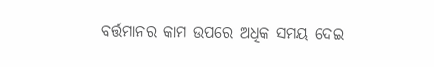ବର୍ତ୍ତମାନର କାମ ଉପରେ ଅଧିକ ସମୟ ଦେଇ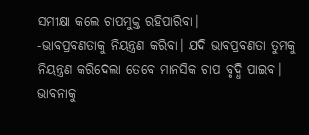ସମୀକ୍ଷା କଲେ ଚାପମୁକ୍ତ ରହିପାରିବା।
-ଭାବପ୍ରବଣତାକୁ ନିୟନ୍ତ୍ରଣ କରିବା। ଯଦି ଭାବପ୍ରବଣତା ତୁମକୁ ନିୟନ୍ତ୍ରଣ କରିଦେଲା ତେବେ ମାନସିକ ଚାପ ବୃଦ୍ଧି ପାଇବ। ଭାବନାକୁ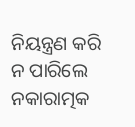ନିୟନ୍ତ୍ରଣ କରି ନ ପାରିଲେ ନକାରାତ୍ମକ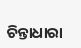ଚିନ୍ତାଧାରା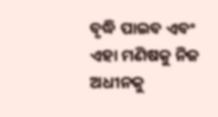ବୃଦ୍ଧି ପାଇବ ଏବଂ ଏହା ମଣିଷକୁ ନିଜ ଅଧୀନକୁ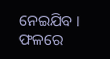ନେଇଯିବ । ଫଳରେ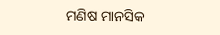ମଣିଷ ମାନସିକ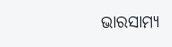ଭାରସାମ୍ୟ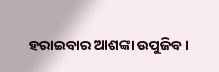ହରାଇବାର ଆଶଙ୍କା ଉପୁଜିବ।